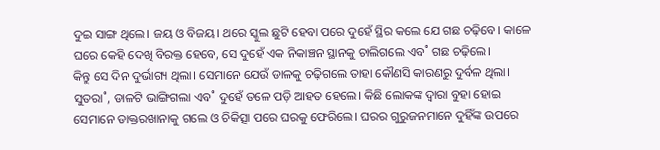ଦୁଇ ସାଙ୍ଗ ଥିଲେ। ଜୟ ଓ ବିଜୟ। ଥରେ ସ୍କୁଲ ଛୁଟି ହେବା ପରେ ଦୁହେଁ ସ୍ଥିର କଲେ ଯେ ଗଛ ଚଢ଼ିବେ। କାଳେ ଘରେ କେହି ଦେଖି ବିରକ୍ତ ହେବେ, ସେ ଦୁହେଁ ଏକ ନିକାଞ୍ଚନ ସ୍ଥାନକୁ ଚାଲିଗଲେ ଏବ˚ ଗଛ ଚଢ଼ିଲେ।
କିନ୍ତୁ ସେ ଦିନ ଦୁର୍ଭାଗ୍ୟ ଥିଲା। ସେମାନେ ଯେଉଁ ଡାଳକୁ ଚଢ଼ିଗଲେ ତାହା କୌଣସି କାରଣରୁ ଦୁର୍ବଳ ଥିଲା। ସୁତରା˚, ଡାଳଟି ଭାଙ୍ଗିଗଲା ଏବ˚ ଦୁହେଁ ତଳେ ପଡ଼ି ଆହତ ହେଲେ। କିଛି ଲୋକଙ୍କ ଦ୍ବାରା ବୁହା ହୋଇ ସେମାନେ ଡାକ୍ତରଖାନାକୁ ଗଲେ ଓ ଚିକିତ୍ସା ପରେ ଘରକୁ ଫେରିଲେ। ଘରର ଗୁରୁଜନମାନେ ଦୁହିଁଙ୍କ ଉପରେ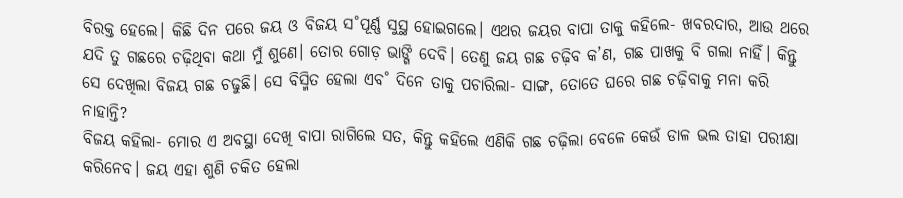ବିରକ୍ତ ହେଲେ। କିଛି ଦିନ ପରେ ଜୟ ଓ ବିଜୟ ସ˚ପୂର୍ଣ୍ଣ ସୁସ୍ଥ ହୋଇଗଲେ। ଏଥର ଜୟର ବାପା ତାକୁ କହିଲେ- ଖବରଦାର, ଆଉ ଥରେ ଯଦି ତୁ ଗଛରେ ଚଢ଼ିଥିବା କଥା ମୁଁ ଶୁଣେ। ତୋର ଗୋଡ଼ ଭାଙ୍ଗି ଦେବି। ତେଣୁ ଜୟ ଗଛ ଚଢ଼ିବ କ’ଣ, ଗଛ ପାଖକୁ ବି ଗଲା ନାହିଁ। କିନ୍ତୁ ସେ ଦେଖିଲା ବିଜୟ ଗଛ ଚଢୁଛି। ସେ ବିସ୍ମିତ ହେଲା ଏବ˚ ଦିନେ ତାକୁ ପଚାରିଲା- ସାଙ୍ଗ, ତୋତେ ଘରେ ଗଛ ଚଢ଼ିବାକୁ ମନା କରି ନାହାନ୍ତି?
ବିଜୟ କହିଲା- ମୋର ଏ ଅବସ୍ଥା ଦେଖି ବାପା ରାଗିଲେ ସତ, କିନ୍ତୁ କହିଲେ ଏଣିକି ଗଛ ଚଢ଼ିଲା ବେଳେ କେଉଁ ଡାଳ ଭଲ ତାହା ପରୀକ୍ଷା କରିନେବ। ଜୟ ଏହା ଶୁଣି ଚକିତ ହେଲା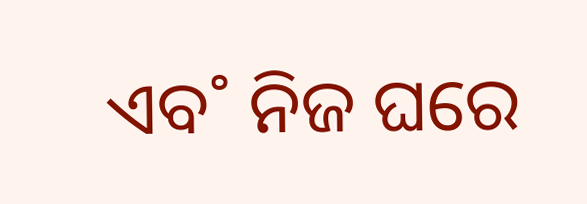ଏବ˚ ନିଜ ଘରେ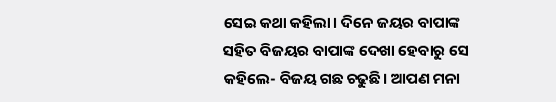ସେଇ କଥା କହିଲା। ଦିନେ ଜୟର ବାପାଙ୍କ ସହିତ ବିଜୟର ବାପାଙ୍କ ଦେଖା ହେବାରୁ ସେ କହିଲେ- ବିଜୟ ଗଛ ଚଢୁଛି। ଆପଣ ମନା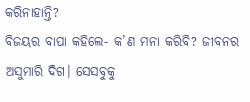କରିନାହାନ୍ତି?
ବିଜୟର ବାପା କହିଲେ- କ’ଣ ମନା କରିବି? ଜୀବନର ଅସୁମାରି ଦିଗ। ସେସବୁକୁ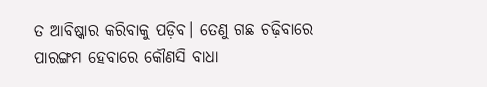ତ ଆବିଷ୍କାର କରିବାକୁ ପଡ଼ିବ। ତେଣୁ ଗଛ ଚଢ଼ିବାରେ ପାରଙ୍ଗମ ହେବାରେ କୌଣସି ବାଧା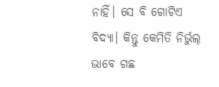ନାହିଁ। ସେ ବି ଗୋଟିଏ ବିଦ୍ୟା। କିନ୍ତୁ କେମିତି ନିର୍ଭୁଲ୍‌ ଭାବେ ଗଛ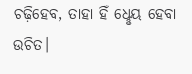ଚଢ଼ିହେବ, ତାହା ହିଁ ଧେୢୟ ହେବା ଉଚିତ।